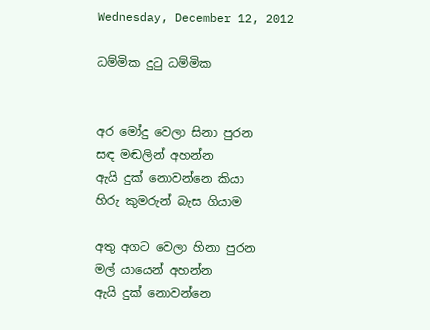Wednesday, December 12, 2012

ධම්මික දුටු ධම්මික


අර මෝදු වෙලා සිනා පුරන
සඳ මඬලින් අහන්න
ඇයි දුක් නොවන්නෙ කියා
හිරු කුමරුන් බැස ගියාම

අතු අගට වෙලා හිනා පුරන
මල් යායෙන් අහන්න
ඇයි දුක් නොවන්නෙ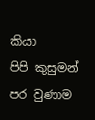කියා
පිපි කුසුමන් පර වුණාම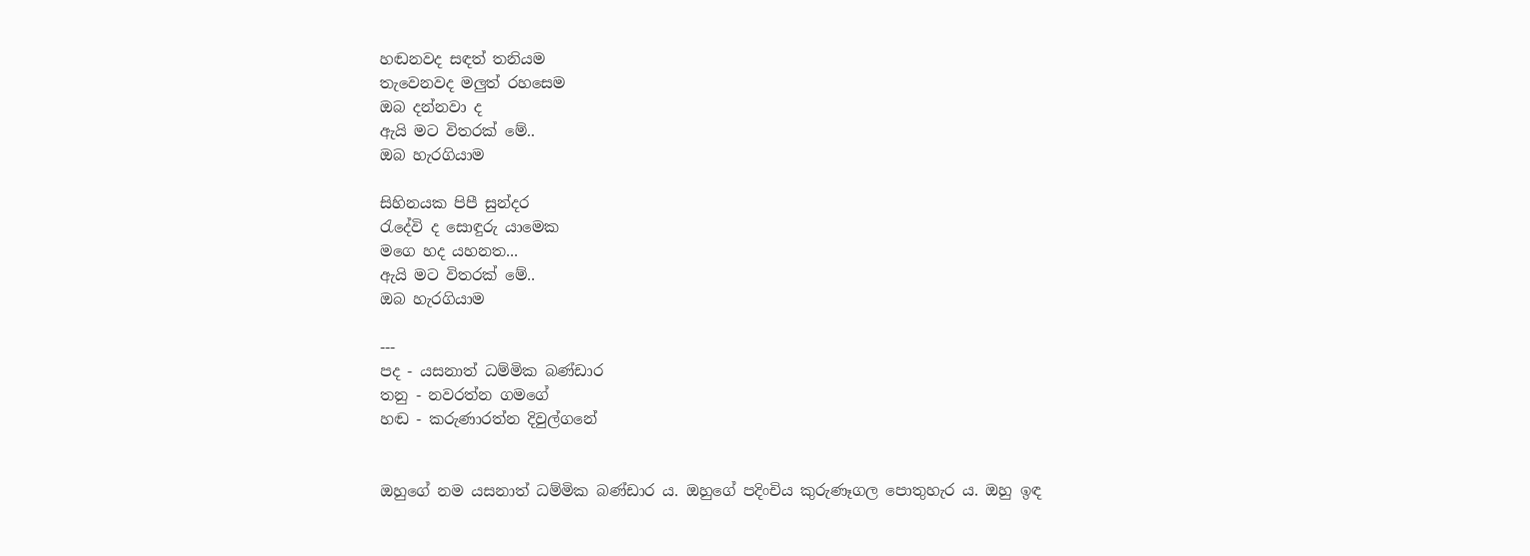හඬනවද සඳත් තනියම
තැවෙනවද මලුත් රහසෙම
ඔබ දන්නවා ද
ඇයි මට විතරක් මේ..
ඔබ හැරගියාම

සිහිනයක පිපී සුන්දර
රැදේවි ද සොඳුරු යාමෙක
මගෙ හද යහනත...
ඇයි මට විතරක් මේ..
ඔබ හැරගියාම

---
පද - යසනාත් ධම්මික බණ්ඩාර
තනු - නවරත්න ගමගේ
හඬ - කරුණාරත්න දිවුල්ගනේ


ඔහුගේ නම යසනාත් ධම්මික බණ්ඩාර ය. ඔහුගේ පදිංචිය කුරුණෑගල පොතුහැර ය. ඔහු ඉඳ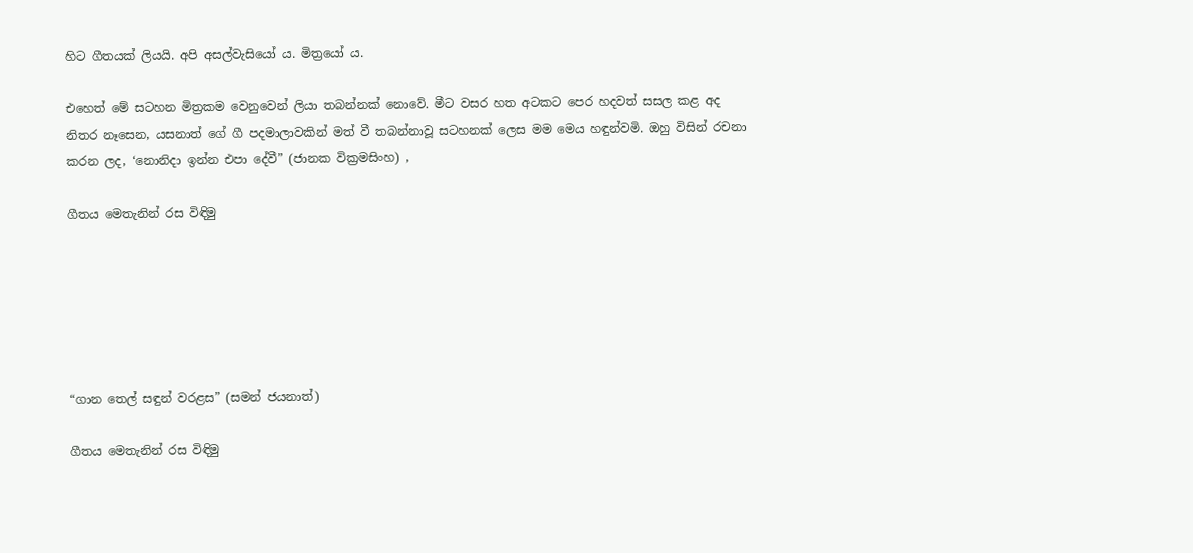හිට ගීතයක් ලියයි. අපි අසල්වැසියෝ ය. මිත්‍රයෝ ය.

එහෙත් මේ සටහන මිත්‍රකම වෙනුවෙන් ලියා තබන්නක් නොවේ. මීට වසර හත අටකට පෙර හදවත් සසල කළ අද නිතර නෑසෙන, යසනාත් ගේ ගී පදමාලාවකින් මත් වී තබන්නාවූ සටහනක් ලෙස මම මෙය හඳුන්වමි. ඔහු විසින් රචනා කරන ලද, ‘නොනිදා ඉන්න එපා දේවී” (ජානක වික්‍රමසිංහ) ,

ගීතය මෙතැනින් රස විඳිමු






“ගාන තෙල් සඳුන් වරළස” (සමන් ජයනාත්)

ගීතය මෙතැනින් රස විඳිමු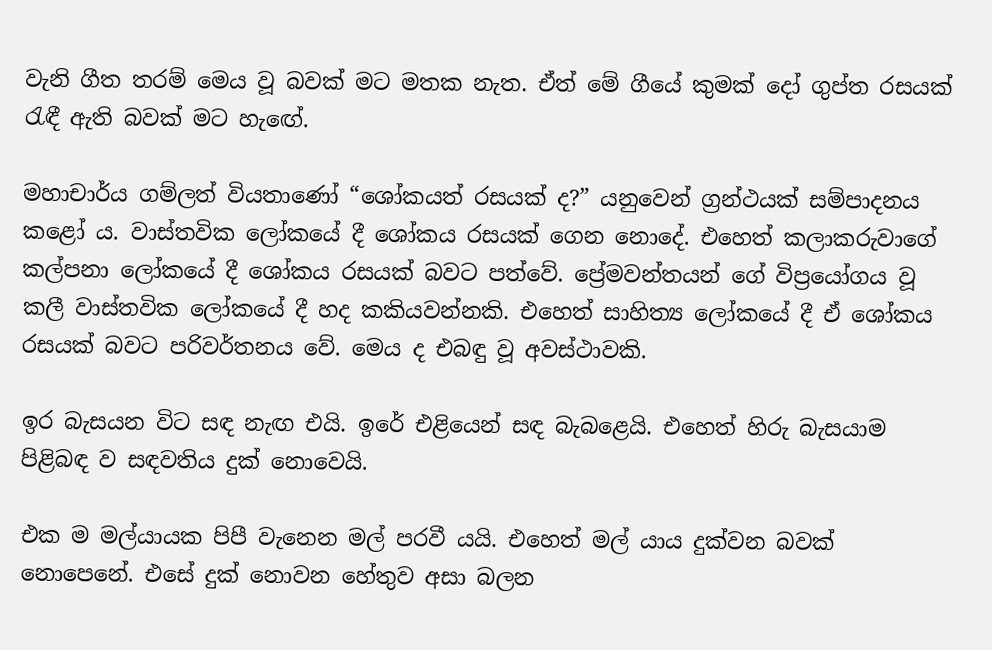වැනි ගීත තරම් මෙය වූ බවක් මට මතක නැත. ඒත් මේ ගීයේ කුමක් දෝ ගුප්ත රසයක් රැඳී ඇති බවක් මට හැඟේ.

මහාචාර්ය ගම්ලත් වියතාණෝ “ශෝකයත් රසයක් ද?” යනුවෙන් ග්‍රන්ථයක් සම්පාදනය කළෝ ය. වාස්තවික ලෝකයේ දී ශෝකය රසයක් ගෙන නොදේ. එහෙත් කලාකරුවාගේ කල්පනා ලෝකයේ දී ශෝකය රසයක් බවට පත්වේ. ප්‍රේමවන්තයන් ගේ විප්‍රයෝගය වූ කලී වාස්තවික ලෝකයේ දී හද කකියවන්නකි. එහෙත් සාහිත්‍ය ලෝකයේ දී ඒ ශෝකය රසයක් බවට පරිවර්තනය වේ. මෙය ද එබඳු වූ අවස්ථාවකි.

ඉර බැසයන විට සඳ නැඟ එයි. ඉරේ එළියෙන් සඳ බැබළෙයි. එහෙත් හිරු බැසයාම පිළිබඳ ව සඳවතිය දුක් නොවෙයි.

එක ම මල්යායක පිපී වැනෙන මල් පරවී යයි. එහෙත් මල් යාය දුක්වන බවක් නොපෙනේ. එසේ දුක් නොවන හේතුව අසා බලන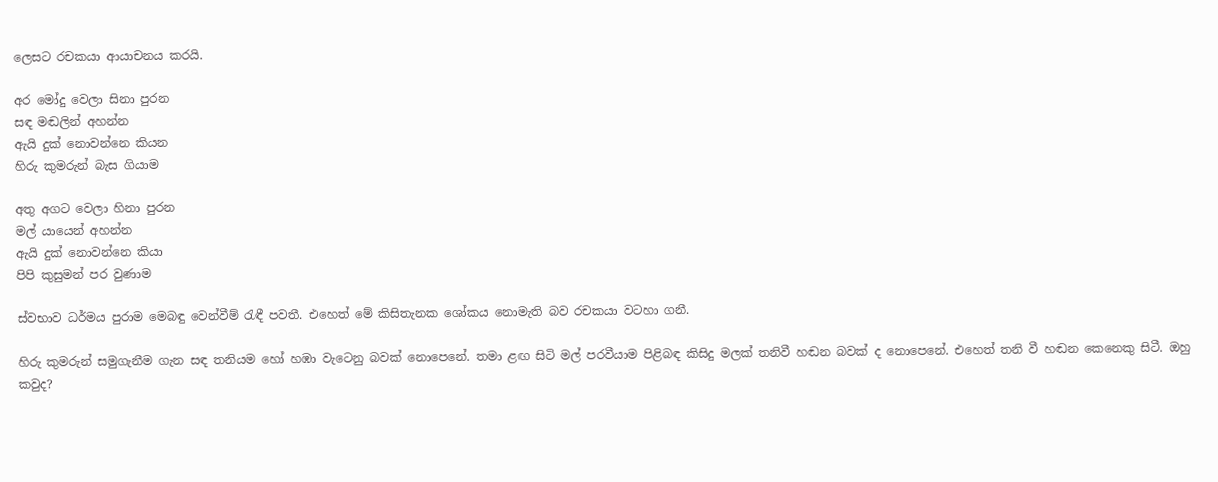ලෙසට රචකයා ආයාචනය කරයි.

අර මෝදු වෙලා සිනා පුරන
සඳ මඬලින් අහන්න
ඇයි දුක් නොවන්නෙ කියන
හිරු කුමරුන් බැස ගියාම

අතු අගට වෙලා හිනා පුරන
මල් යායෙන් අහන්න
ඇයි දුක් නොවන්නෙ කියා
පිපි කුසුමන් පර වුණාම

ස්වභාව ධර්මය පුරාම මෙබඳු වෙන්වීම් රැඳී පවතී. එහෙත් මේ කිසිතැනක ශෝකය නොමැති බව රචකයා වටහා ගනී.

හිරු කුමරුන් සමුගැනීම ගැන සඳ තනියම හෝ හඹා වැටෙනු බවක් නොපෙනේ. තමා ළඟ සිටි මල් පරවීයාම පිළිබඳ කිසිදු මලක් තනිවී හඬන බවක් ද නොපෙනේ. එහෙත් තනි වී හඬන කෙනෙකු සිටී. ඔහු කවුද?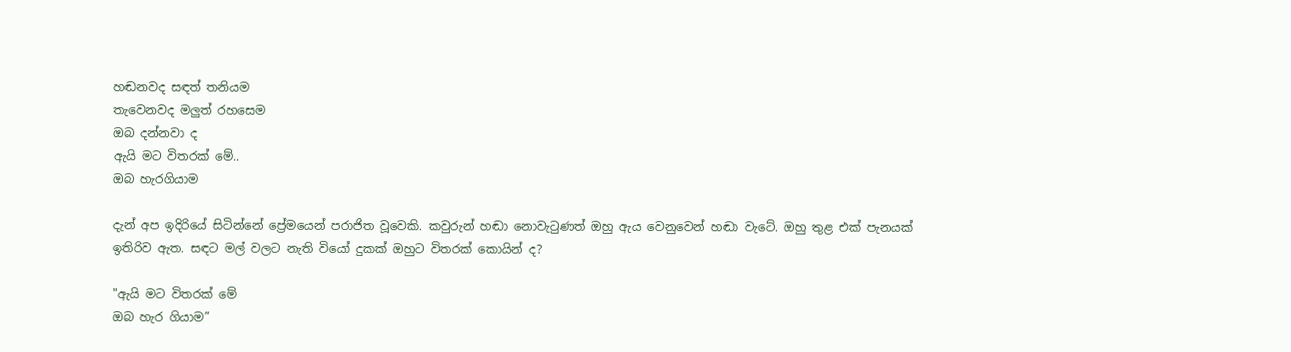හඬනවද සඳත් තනියම
තැවෙනවද මලුත් රහසෙම
ඔබ දන්නවා ද
ඇයි මට විතරක් මේ..
ඔබ හැරගියාම

දැන් අප ඉදිරියේ සිටින්නේ ප්‍රේමයෙන් පරාජිත වූවෙකි. කවුරුන් හඬා නොවැටුණත් ඔහු ඇය වෙනුවෙන් හඬා වැටේ. ඔහු තුළ එක් පැනයක් ඉතිරිව ඇත. සඳට මල් වලට නැති වියෝ දුකක් ඔහුට විතරක් කොයින් ද?

"ඇයි මට විතරක් මේ
ඔබ හැර ගියාම”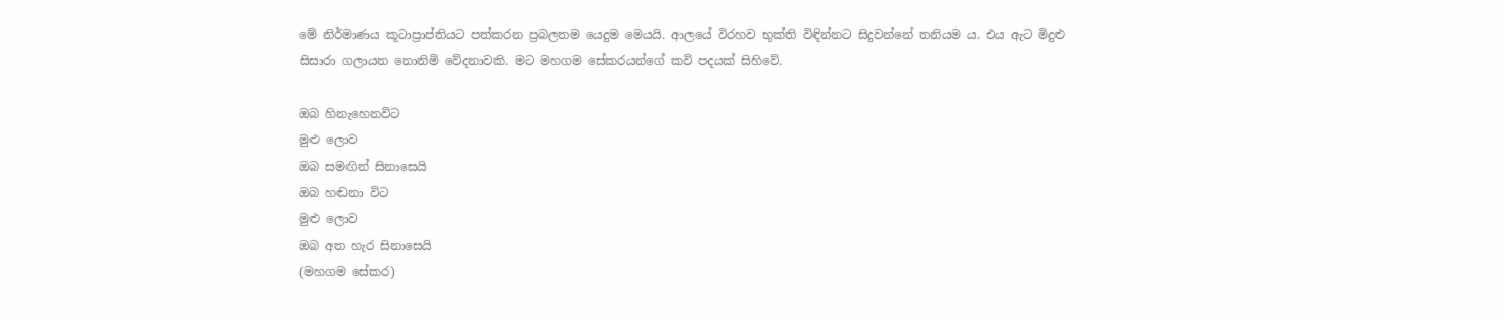මේ නිර්මාණය කූටාප්‍රාප්තියට පත්කරන ප්‍රබලතම යෙදුම මෙයයි. ආලයේ විරහව භුක්ති විඳින්නට සිදුවන්නේ තනියම ය. එය ඇට මිදුළු සිසාරා ගලායන නොනිමි වේදනාවකි. මට මහගම සේකරයන්ගේ කවි පදයක් සිහිවේ.

ඔබ හිනැහෙනවිට
මුළු ලොව
ඔබ සමඟින් සිනාසෙයි
ඔබ හඬනා විට
මුළු ලොව
ඔබ අත හැර සිනාසෙයි
(මහගම සේකර)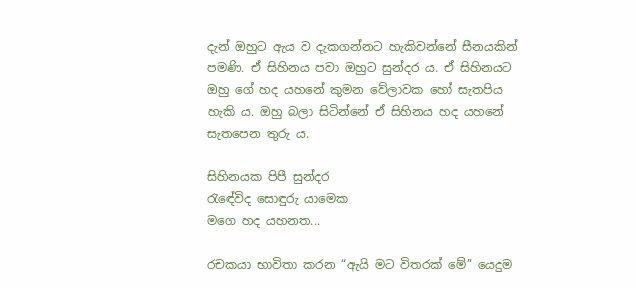දැන් ඔහුට ඇය ව දැකගන්නට හැකිවන්නේ සීනයකින් පමණි. ඒ සිහිනය පවා ඔහුට සුන්දර ය. ඒ සිහිනයට ඔහු ගේ හද යහනේ කුමන වේලාවක හෝ සැතපිය හැකි ය. ඔහු බලා සිටින්නේ ඒ සිහිනය හද යහනේ සැතපෙන තුරු ය.

සිහිනයක පිපී සුන්දර
රැඳේවිද සොඳුරු යාමෙක
මගෙ හද යහනත...

රචකයා භාවිතා කරන “ඇයි මට විතරක් මේ” යෙදුම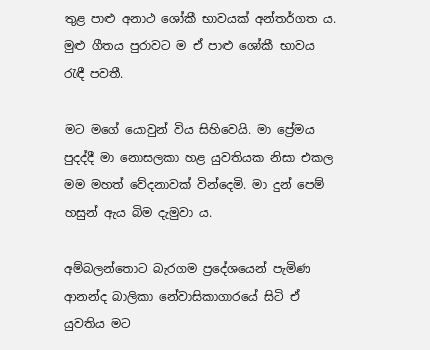තුළ පාළු අනාථ ශෝකී භාවයක් අන්තර්ගත ය. මුළු ගීතය පුරාවට ම ඒ පාළු ශෝකී භාවය රැඳී පවතී.

මට මගේ යොවුන් විය සිහිවෙයි. මා ප්‍රේමය පුදද්දී මා නොසලකා හළ යුවතියක නිසා එකල මම මහත් වේදනාවක් වින්දෙමි. මා දුන් පෙම් හසුන් ඇය බිම දැමුවා ය.

අම්බලන්තොට බැරගම ප්‍රදේශයෙන් පැමිණ ආනන්ද බාලිකා නේවාසිකාගාරයේ සිටි ඒ යුවතිය මට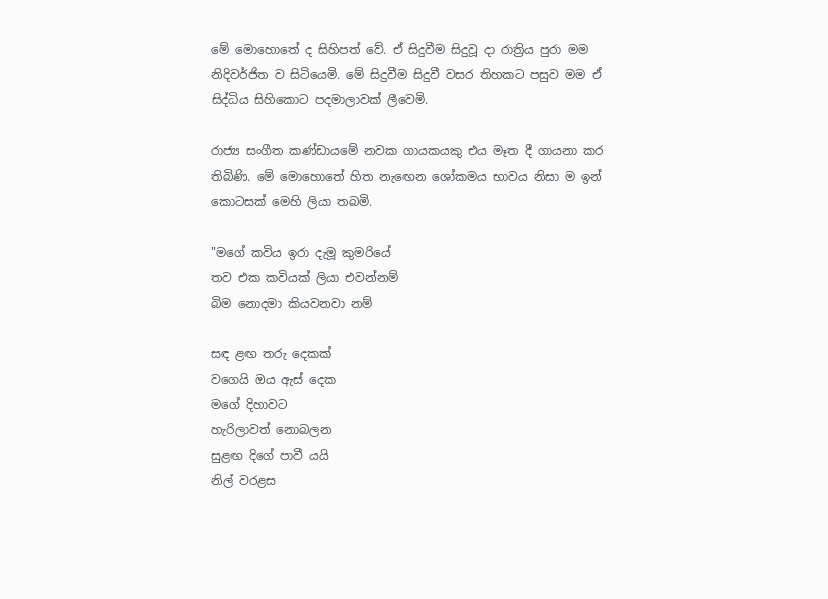මේ මොහොතේ ද සිහිපත් වේ. ඒ සිදුවීම සිදුවූ දා රාත්‍රිය පුරා මම නිදිවර්ජිත ව සිටියෙමි. මේ සිදුවීම සිදුවී වසර තිහකට පසුව මම ඒ සිද්ධිය සිහිකොට පදමාලාවක් ලීවෙමි.

රාජ්‍ය සංගීත කණ්ඩායමේ නවක ගායකයකු එය මෑත දී ගායනා කර තිබිණි. මේ මොහොතේ හිත නැඟෙන ශෝකමය භාවය නිසා ම ඉන් කොටසක් මෙහි ලියා තබමි.

"මගේ කවිය ඉරා දැමූ කුමරියේ
තව එක කවියක් ලියා එවන්නම්
බිම නොදමා කියවනවා නම්

සඳ ළඟ තරු දෙකක්
වගෙයි ඔය ඇස් දෙක
මගේ දිහාවට
හැරිලාවත් නොබලන
සුළඟ දිගේ පාවී යයි
නිල් වරළස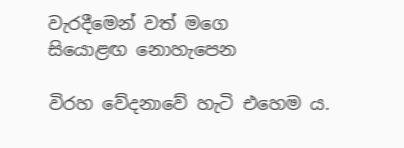වැරදීමෙන් වත් මගෙ
සියොළඟ නොහැපෙන

විරහ වේදනාවේ හැටි එහෙම ය.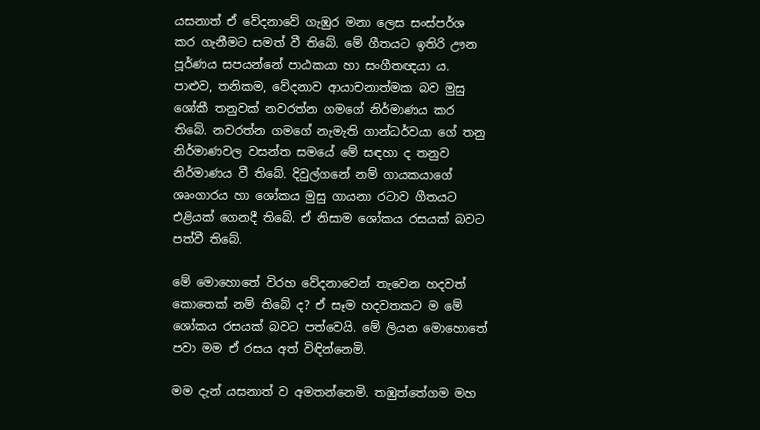යසනාත් ඒ වේදනාවේ ගැඹුර මනා ලෙස සංස්පර්ශ කර ගැනීමට සමත් වී තිබේ. මේ ගීතයට ඉතිරි ඌන පූර්ණය සපයන්නේ පාඨකයා හා සංගීතඥයා ය. පාළුව, තනිකම, වේදනාව ආයාචනාත්මක බව මුසු ශෝකී තනුවක් නවරත්න ගමගේ නිර්මාණය කර තිබේ. නවරත්න ගමගේ නැමැති ගාන්ධර්වයා ගේ තනු නිර්මාණවල වසන්ත සමයේ මේ සඳහා ද තනුව නිර්මාණය වී තිබේ. දිවුල්ගනේ නම් ගායකයාගේ ශෘංගාරය හා ශෝකය මුසු ගායනා රටාව ගීතයට එළියක් ගෙනදී තිබේ. ඒ නිසාම ශෝකය රසයක් බවට පත්වී තිබේ.

මේ මොහොතේ විරහ වේදනාවෙන් තැවෙන හදවත් කොතෙක් නම් තිබේ ද? ඒ සෑම හදවතකට ම මේ ශෝකය රසයක් බවට පත්වෙයි. මේ ලියන මොහොතේ පවා මම ඒ රසය අත් විඳින්නෙමි.

මම දැන් යසනාත් ව අමතන්නෙමි. තඹුත්තේගම මහ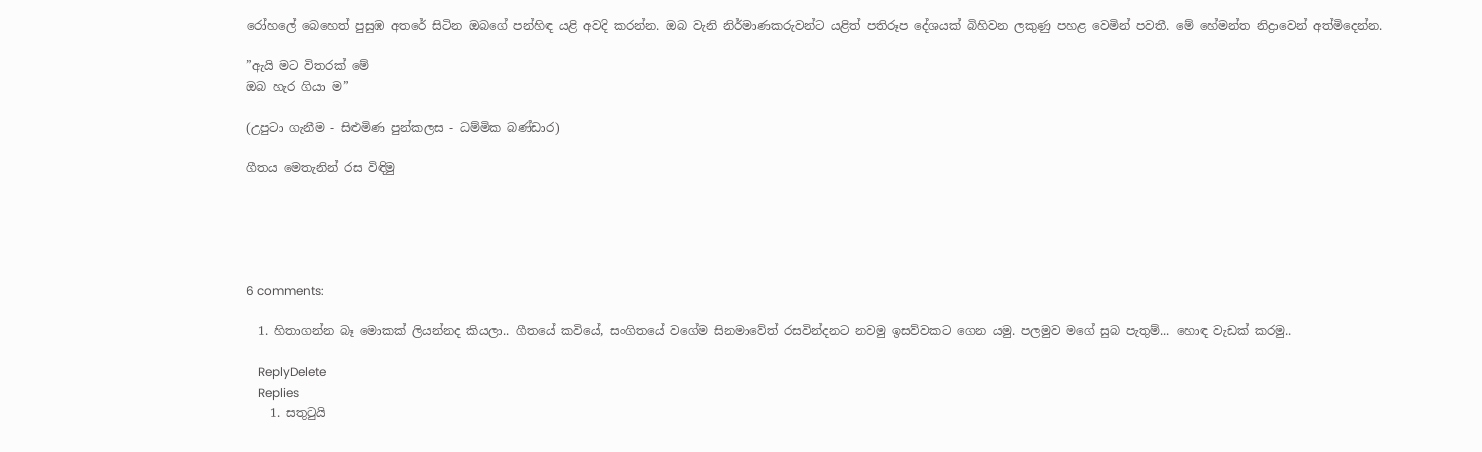රෝහලේ බෙහෙත් පුසුඹ අතරේ සිටින ඔබගේ පන්හිඳ යළි අවදි කරන්න. ඔබ වැනි නිර්මාණකරුවන්ට යළිත් පතිරූප දේශයක් බිහිවන ලකුණු පහළ වෙමින් පවතී. මේ හේමන්ත නිද්‍රාවෙන් අත්මිදෙන්න.

”ඇයි මට විතරක් මේ
ඔබ හැර ගියා ම”

(උපුටා ගැනීම - සිළුමිණ පුන්කලස - ධම්මික බණ්ඩාර)

ගීතය මෙතැනින් රස විඳිමු





6 comments:

  1. හිතාගන්න බෑ මොකක් ලියන්නද කියලා.. ගීතයේ ‍කවියේ, සංගිතයේ වගේම සිනමාවේත් රසවින්දනට නවමු ඉසව්වකට ගෙන යමු. පලමුව මගේ සුබ පැතුම්... හොඳ වැඩක් කරමු..

    ReplyDelete
    Replies
    1. සතුටුයි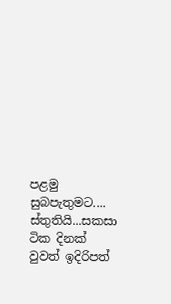පළමු සුබපැතුමට.... ස්තුතියි...සකසා ටික දිනක් වුවත් ඉදිරිපත්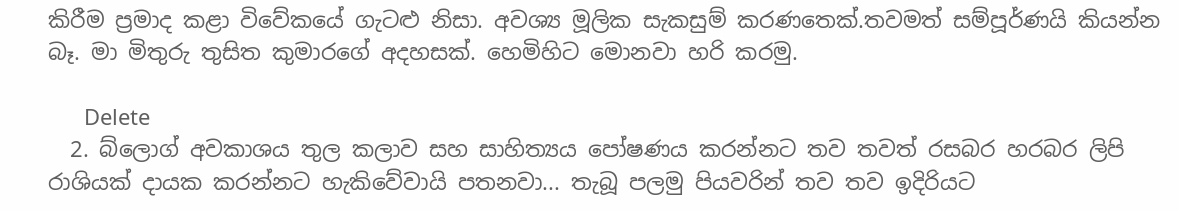කිරීම ප්‍රමාද කළා විවේකයේ ගැටළු නිසා. අවශ්‍ය මූලික සැකසුම් කරණතෙක්.තවමත් සම්පූර්ණයි කියන්න බෑ. මා මිතුරු තුසිත කුමාරගේ අදහසක්. හෙමිහිට මොනවා හරි කරමු.

      Delete
  2. බ්ලොග් අවකාශය තුල කලාව සහ සාහිත්‍යය පෝෂණය කරන්නට තව තවත් රසබර හරබර ලිපි රාශියක් දායක කරන්නට හැකිවේවායි පතනවා... තැබූ පලමු පියවරින් තව තව ඉදිරියට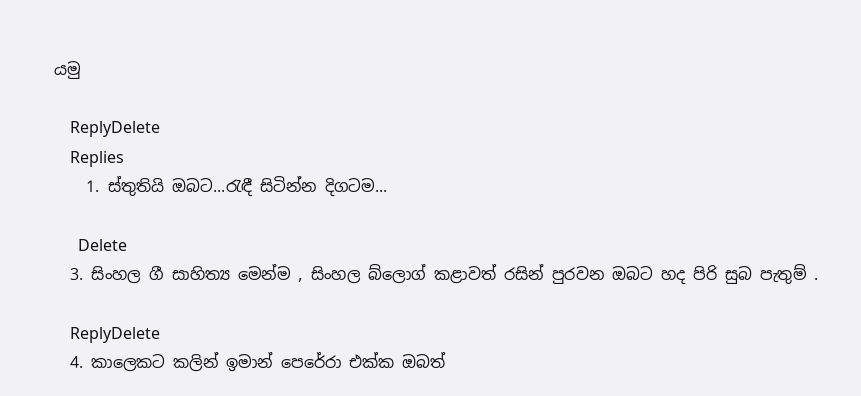යමු

    ReplyDelete
    Replies
    1. ස්තුතියි ඔබට...රැඳී සිටින්න දිගටම...

      Delete
  3. සිංහල ගී සාහිත්‍ය මෙන්ම , සිංහල බ්ලොග් කළාවත් රසින් පුරවන ඔබට හද පිරි සුබ පැතුම් .

    ReplyDelete
  4. කාලෙකට කලින් ඉමාන් පෙරේරා එක්ක ඔබත්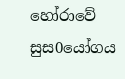හෝරාවේ සුස0යෝගය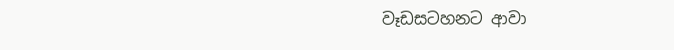වෑඩසටහනට ආවා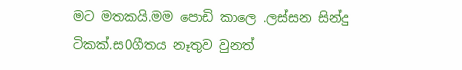මට මතකයි.මම පොඩි කාලෙ .ලස්සන සින්දු ටිකක්.ස0ගීතය නෑතුව වුනත්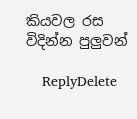කියවල රස විදින්න පුලුවන්

    ReplyDelete